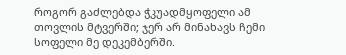როგორ გაძლებდა ჭკუადმყოფელი ამ თოვლის მტვერში; ჯერ არ მინახავს ჩემი სოფელი მე დეკემბერში.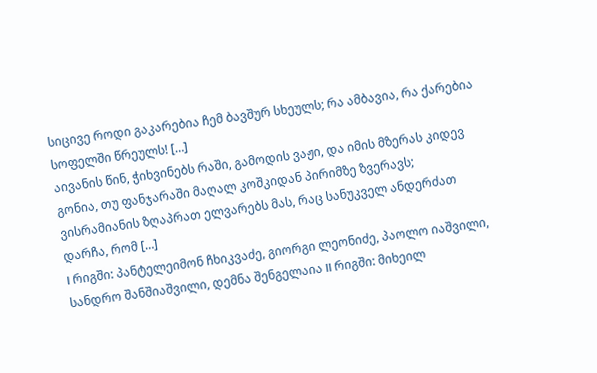სიცივე როდი გაკარებია ჩემ ბავშურ სხეულს; რა ამბავია, რა ქარებია სოფელში წრეულს! […]
აივანის წინ, ჭიხვინებს რაში, გამოდის ვაჟი, და იმის მზერას კიდევ გონია, თუ ფანჯარაში მაღალ კოშკიდან პირიმზე ზვერავს; ვისრამიანის ზღაპრათ ელვარებს მას, რაც სანუკველ ანდერძათ დარჩა, რომ […]
I რიგში: პანტელეიმონ ჩხიკვაძე, გიორგი ლეონიძე, პაოლო იაშვილი, სანდრო შანშიაშვილი, დემნა შენგელაია II რიგში: მიხეილ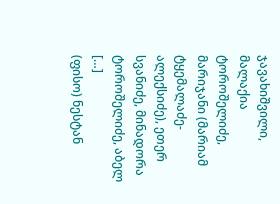ჯავახიშვილი, მალაქია ტოროშელიძე, მარიჯანი (მარიამ ტყემალაძე-ალექსიძე), ეთერ სვანიძე, მინადორა ტოროშელიძე, აბელ […]
(ფისო) ნესტან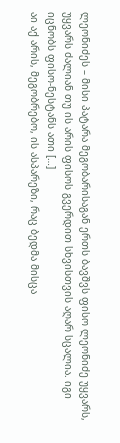ლეონიძეს – მისი პატარა მეგობარისაგან ერთს ბავშვს ფისო ლეონიძე უყვარს, უყვარს ძალიან თუ ის არის ფისოს გვერდით სხვისთვის აღარ სცალია. იგი იცნობს ფისო-ნესტანს ათი […]
აი აქ არის, მეგობრებო, ის ასპარეზი, რაც ბედმა მისცა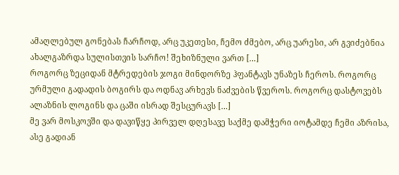ამაღლებულ გონებას ჩარჩოდ, არც უკეთესი, ჩემო ძმებო, არც უარესი, არ გვიძებნია ახალგაზრდა სულისთვის სარჩო! შეხიზნული ვართ […]
როგორც ზეციდან მტრედების ჯოგი მინდორზე ჰფანტავს უნაზეს ჩეროს. როგორც ურმული გადადის ბოგირს და ოდნავ არხევს ნაძვების წვეროს. როგორც დასტოვებს ალაზნის ლოგინს და ცაში ისრად შესცურავს […]
მე ვარ მოსკოვში და დავიწყე პირველ დღესავე საქმე დამჭერი იოტამდე ჩემი აზრისა, ასე გადიან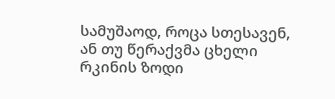სამუშაოდ, როცა სთესავენ, ან თუ წერაქვმა ცხელი რკინის ზოდი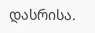დასრისა.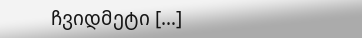ჩვიდმეტი […]